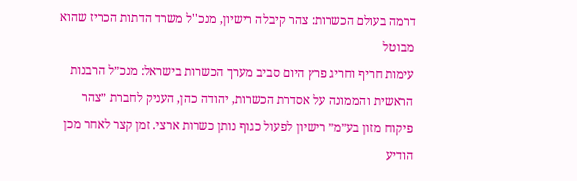דרמה בעולם הכשרות: צהר קיבלה רישיון, מנכ''ל משרד הדתות הכריז שהוא מבוטל
עימות חריף וחריג פרץ היום סביב מערך הכשרות בישראל: מנכ״ל הרבנות הראשית והממונה על אסדרת הכשרות, יהודה כהן, העניק לחברת ״צהר פיקוח מזון בע״מ״ רישיון לפעול כגוף נותן כשרות ארצי. זמן קצר לאחר מכן הודיע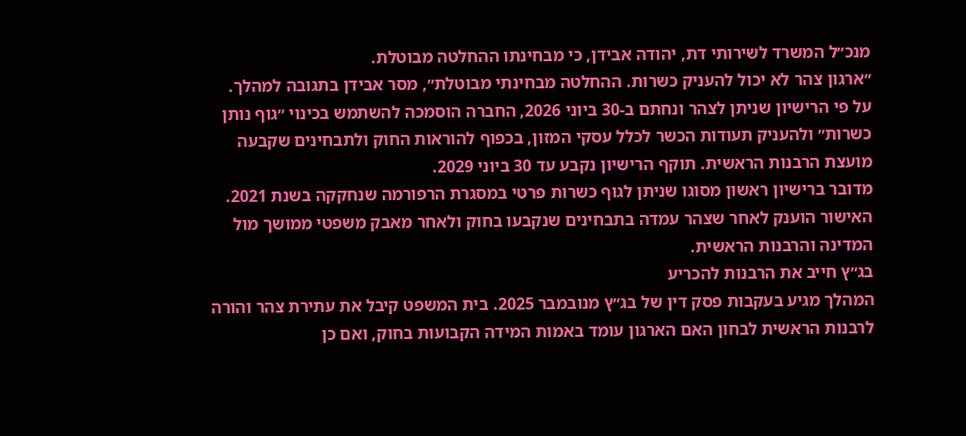מנכ״ל המשרד לשירותי דת, יהודה אבידן, כי מבחינתו ההחלטה מבוטלת.
״ארגון צהר לא יכול להעניק כשרות. ההחלטה מבחינתי מבוטלת״, מסר אבידן בתגובה למהלך.
על פי הרישיון שניתן לצהר ונחתם ב-30 ביוני 2026, החברה הוסמכה להשתמש בכינוי ״גוף נותן כשרות״ ולהעניק תעודות הכשר לכלל עסקי המזון, בכפוף להוראות החוק ולתבחינים שקבעה מועצת הרבנות הראשית. תוקף הרישיון נקבע עד 30 ביוני 2029.
מדובר ברישיון ראשון מסוגו שניתן לגוף כשרות פרטי במסגרת הרפורמה שנחקקה בשנת 2021. האישור הוענק לאחר שצהר עמדה בתבחינים שנקבעו בחוק ולאחר מאבק משפטי ממושך מול המדינה והרבנות הראשית.
בג״ץ חייב את הרבנות להכריע
המהלך מגיע בעקבות פסק דין של בג״ץ מנובמבר 2025. בית המשפט קיבל את עתירת צהר והורה לרבנות הראשית לבחון האם הארגון עומד באמות המידה הקבועות בחוק, ואם כן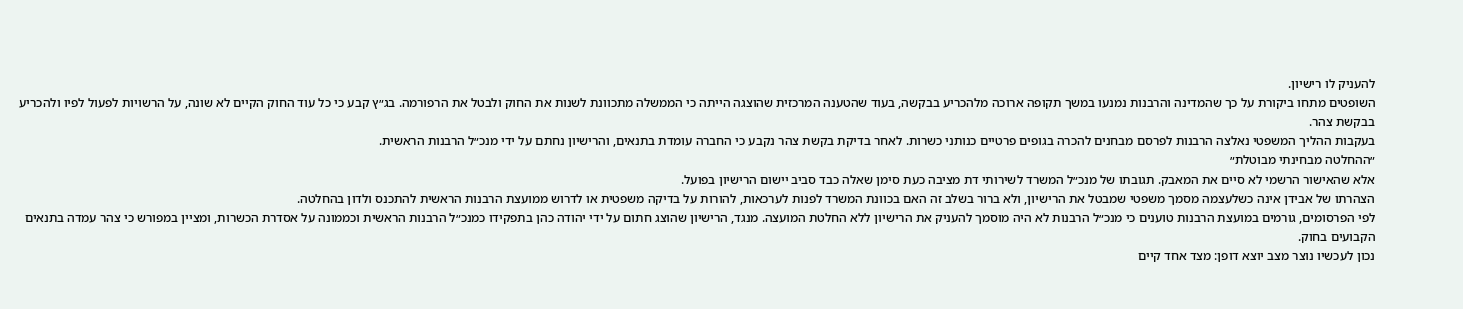להעניק לו רישיון.
השופטים מתחו ביקורת על כך שהמדינה והרבנות נמנעו במשך תקופה ארוכה מלהכריע בבקשה, בעוד שהטענה המרכזית שהוצגה הייתה כי הממשלה מתכוונת לשנות את החוק ולבטל את הרפורמה. בג״ץ קבע כי כל עוד החוק הקיים לא שונה, על הרשויות לפעול לפיו ולהכריע בבקשת צהר.
בעקבות ההליך המשפטי נאלצה הרבנות לפרסם מבחנים להכרה בגופים פרטיים כנותני כשרות. לאחר בדיקת בקשת צהר נקבע כי החברה עומדת בתנאים, והרישיון נחתם על ידי מנכ״ל הרבנות הראשית.
״ההחלטה מבחינתי מבוטלת״
אלא שהאישור הרשמי לא סיים את המאבק. תגובתו של מנכ״ל המשרד לשירותי דת מציבה כעת סימן שאלה כבד סביב יישום הרישיון בפועל.
הצהרתו של אבידן אינה כשלעצמה מסמך משפטי שמבטל את הרישיון, ולא ברור בשלב זה האם בכוונת המשרד לפנות לערכאות, להורות על בדיקה משפטית או לדרוש ממועצת הרבנות הראשית להתכנס ולדון בהחלטה.
לפי הפרסומים, גורמים במועצת הרבנות טוענים כי מנכ״ל הרבנות לא היה מוסמך להעניק את הרישיון ללא החלטת המועצה. מנגד, הרישיון שהוצג חתום על ידי יהודה כהן בתפקידו כמנכ״ל הרבנות הראשית וכממונה על אסדרת הכשרות, ומציין במפורש כי צהר עמדה בתנאים הקבועים בחוק.
נכון לעכשיו נוצר מצב יוצא דופן: מצד אחד קיים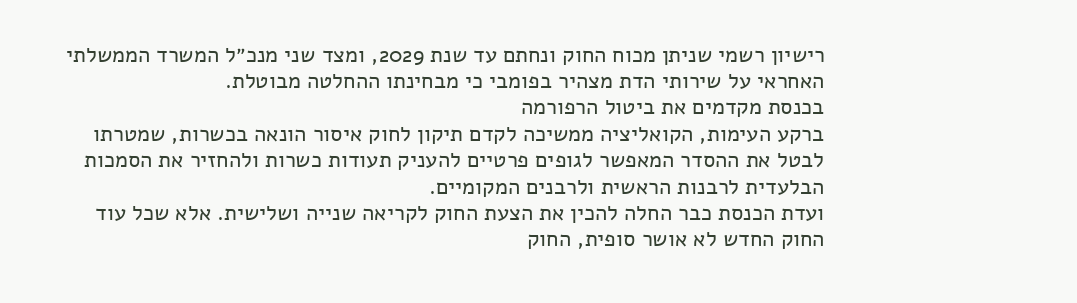רישיון רשמי שניתן מכוח החוק ונחתם עד שנת 2029, ומצד שני מנכ״ל המשרד הממשלתי האחראי על שירותי הדת מצהיר בפומבי כי מבחינתו ההחלטה מבוטלת.
בכנסת מקדמים את ביטול הרפורמה
ברקע העימות, הקואליציה ממשיכה לקדם תיקון לחוק איסור הונאה בכשרות, שמטרתו לבטל את ההסדר המאפשר לגופים פרטיים להעניק תעודות כשרות ולהחזיר את הסמכות הבלעדית לרבנות הראשית ולרבנים המקומיים.
ועדת הכנסת כבר החלה להכין את הצעת החוק לקריאה שנייה ושלישית. אלא שכל עוד החוק החדש לא אושר סופית, החוק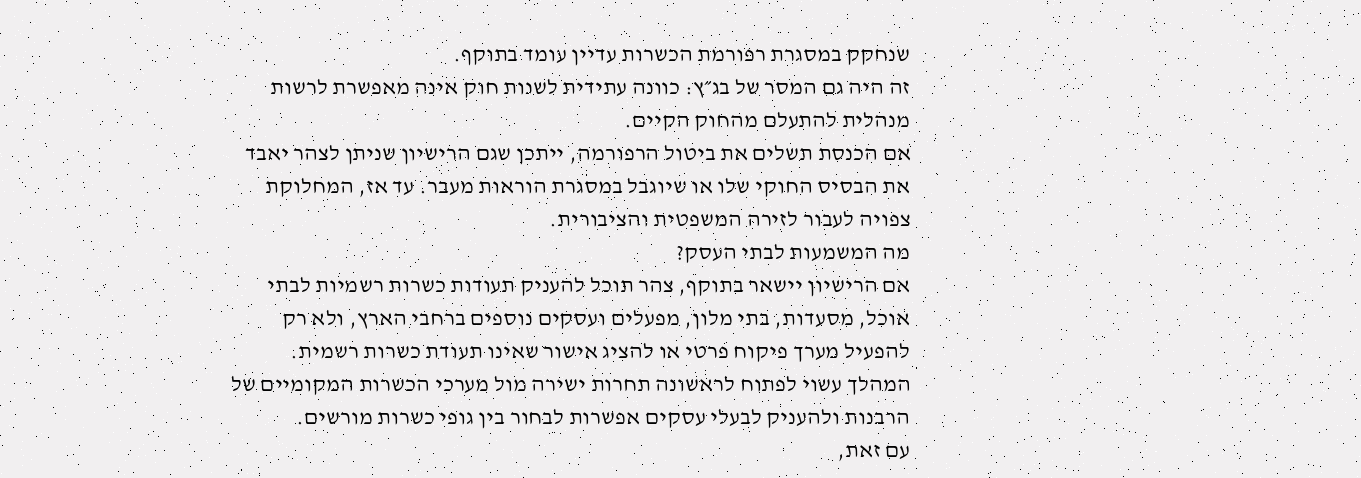שנחקק במסגרת רפורמת הכשרות עדיין עומד בתוקף.
זה היה גם המסר של בג״ץ: כוונה עתידית לשנות חוק אינה מאפשרת לרשות מנהלית להתעלם מהחוק הקיים.
אם הכנסת תשלים את ביטול הרפורמה, ייתכן שגם הרישיון שניתן לצהר יאבד את הבסיס החוקי שלו או שיוגבל במסגרת הוראות מעבר. עד אז, המחלוקת צפויה לעבור לזירה המשפטית והציבורית.
מה המשמעות לבתי העסק?
אם הרישיון יישאר בתוקף, צהר תוכל להעניק תעודות כשרות רשמיות לבתי אוכל, מסעדות, בתי מלון, מפעלים ועסקים נוספים ברחבי הארץ, ולא רק להפעיל מערך פיקוח פרטי או להציג אישור שאינו תעודת כשרות רשמית.
המהלך עשוי לפתוח לראשונה תחרות ישירה מול מערכי הכשרות המקומיים של הרבנות ולהעניק לבעלי עסקים אפשרות לבחור בין גופי כשרות מורשים.
עם זאת,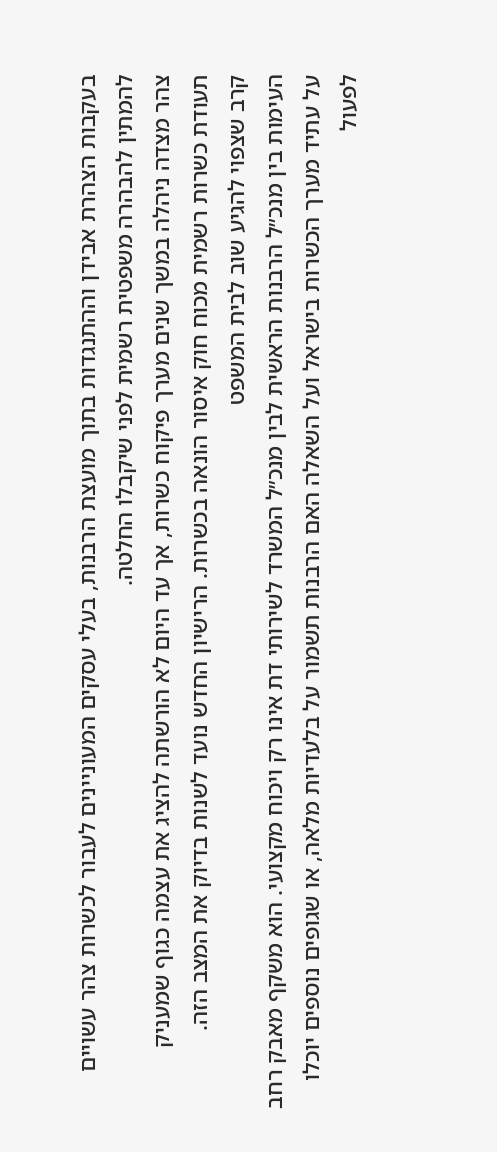בעקבות הצהרת אבידן וההתנגדות בתוך מועצת הרבנות, בעלי עסקים המעוניינים לעבור לכשרות צהר עשויים להמתין להבהרה משפטית רשמית לפני שיקבלו החלטה.
צהר מצדה ניהלה במשך שנים מערך פיקוח כשרות, אך עד היום לא הורשתה להציג את עצמה כגוף שמעניק תעודת כשרות רשמית מכוח חוק איסור הונאה בכשרות. הרישיון החדש נועד לשנות בדיוק את המצב הזה.
קרב שצפוי להגיע שוב לבית המשפט
העימות בין מנכ״ל הרבנות הראשית לבין מנכ״ל המשרד לשירותי דת אינו רק ויכוח מקצועי. הוא משקף מאבק רחב על עתיד מערך הכשרות בישראל ועל השאלה האם הרבנות תשמור על בלעדיות מלאה, או שגופים נוספים יוכלו לפעול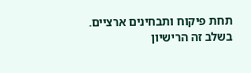תחת פיקוח ותבחינים ארציים.
בשלב זה הרישיון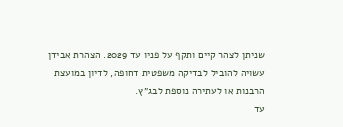שניתן לצהר קיים ותקף על פניו עד 2029. הצהרת אבידן עשויה להוביל לבדיקה משפטית דחופה, לדיון במועצת הרבנות או לעתירה נוספת לבג״ץ.
עד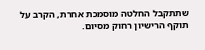שתתקבל החלטה מוסמכת אחרת, הקרב על תוקף הרישיון רחוק מסיום.